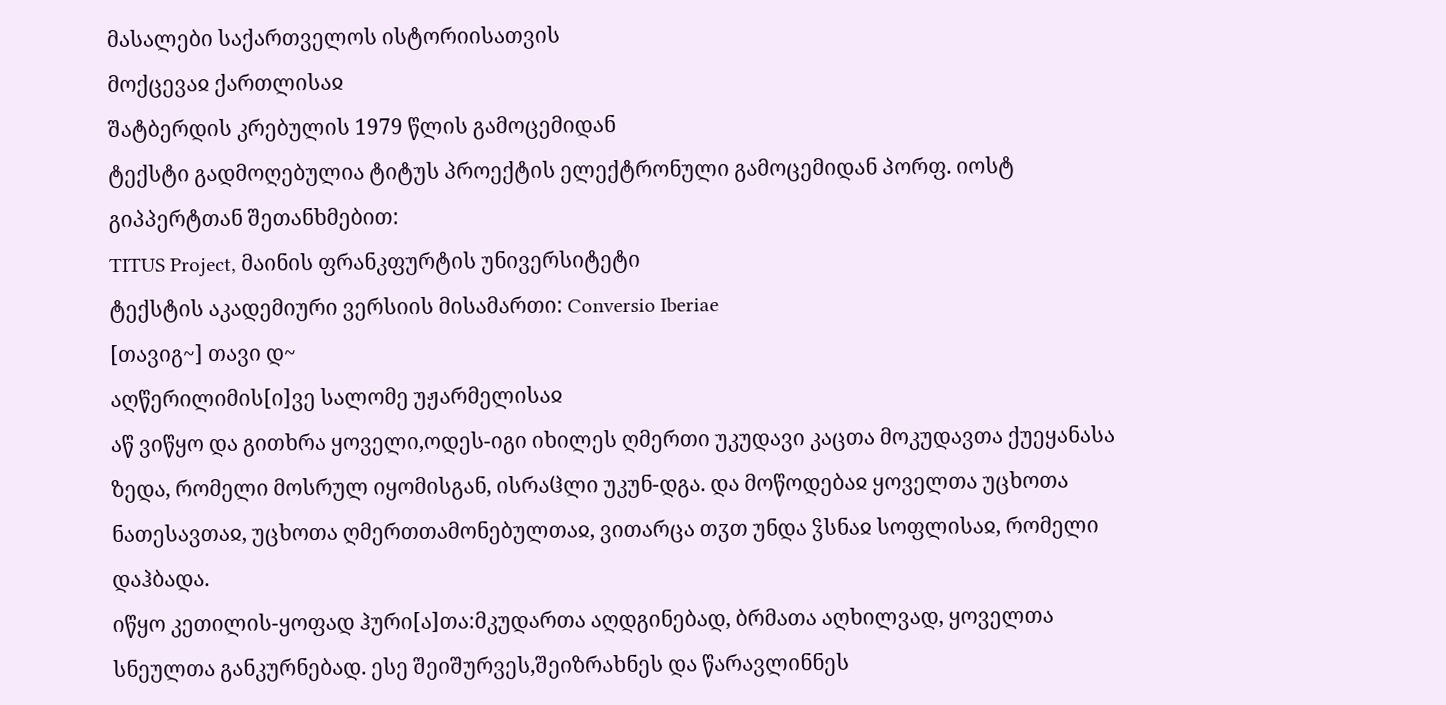მასალები საქართველოს ისტორიისათვის
მოქცევაჲ ქართლისაჲ
შატბერდის კრებულის 1979 წლის გამოცემიდან
ტექსტი გადმოღებულია ტიტუს პროექტის ელექტრონული გამოცემიდან პორფ. იოსტ გიპპერტთან შეთანხმებით:
TITUS Project, მაინის ფრანკფურტის უნივერსიტეტი
ტექსტის აკადემიური ვერსიის მისამართი: Conversio Iberiae
[თავიგ~] თავი დ~
აღწერილიმის[ი]ვე სალომე უჟარმელისაჲ
აწ ვიწყო და გითხრა ყოველი,ოდეს-იგი იხილეს ღმერთი უკუდავი კაცთა მოკუდავთა ქუეყანასა ზედა, რომელი მოსრულ იყომისგან, ისრაჱლი უკუნ-დგა. და მოწოდებაჲ ყოველთა უცხოთა ნათესავთაჲ, უცხოთა ღმერთთამონებულთაჲ, ვითარცა თჳთ უნდა ჴსნაჲ სოფლისაჲ, რომელი დაჰბადა.
იწყო კეთილის-ყოფად ჰური[ა]თა:მკუდართა აღდგინებად, ბრმათა აღხილვად, ყოველთა სნეულთა განკურნებად. ესე შეიშურვეს,შეიზრახნეს და წარავლინნეს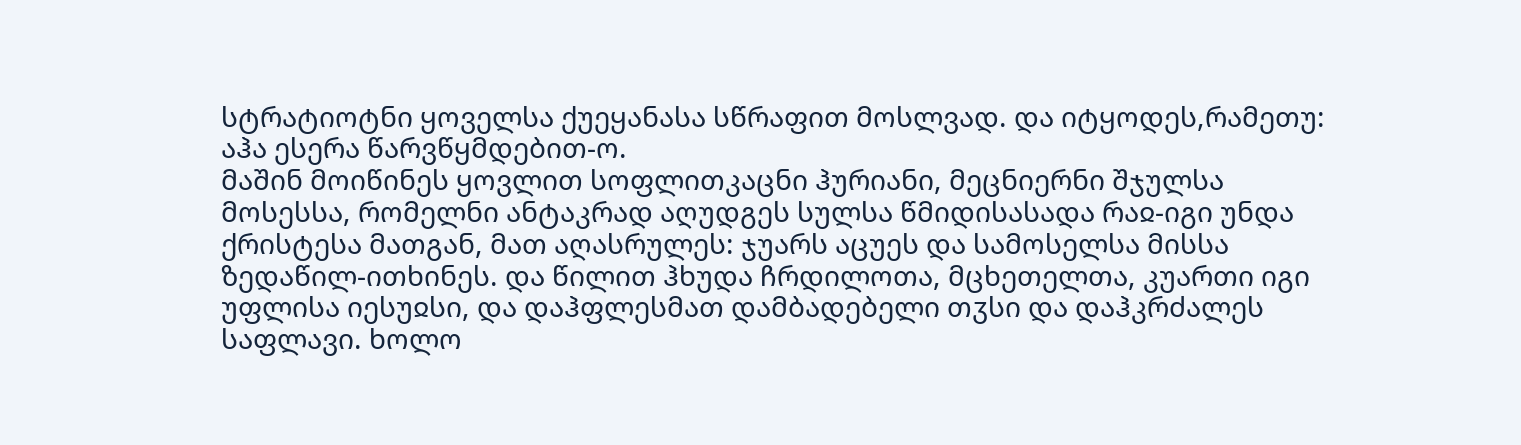სტრატიოტნი ყოველსა ქუეყანასა სწრაფით მოსლვად. და იტყოდეს,რამეთუ: აჰა ესერა წარვწყმდებით-ო.
მაშინ მოიწინეს ყოვლით სოფლითკაცნი ჰურიანი, მეცნიერნი შჯულსა მოსესსა, რომელნი ანტაკრად აღუდგეს სულსა წმიდისასადა რაჲ-იგი უნდა ქრისტესა მათგან, მათ აღასრულეს: ჯუარს აცუეს და სამოსელსა მისსა ზედაწილ-ითხინეს. და წილით ჰხუდა ჩრდილოთა, მცხეთელთა, კუართი იგი უფლისა იესუჲსი, და დაჰფლესმათ დამბადებელი თჳსი და დაჰკრძალეს საფლავი. ხოლო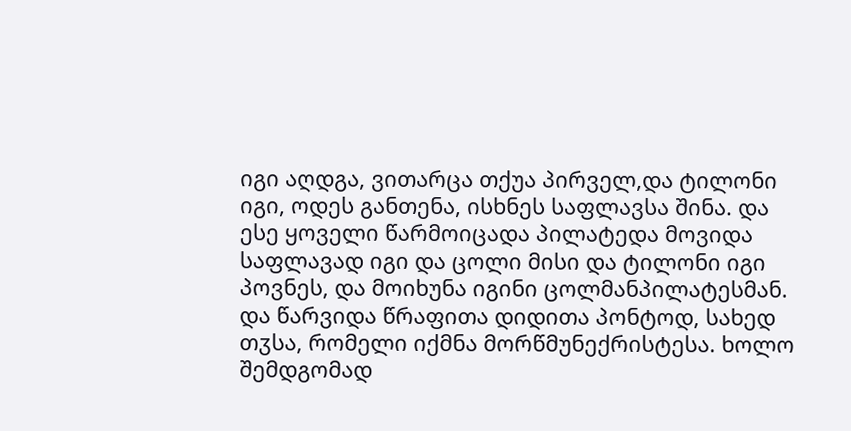იგი აღდგა, ვითარცა თქუა პირველ,და ტილონი იგი, ოდეს განთენა, ისხნეს საფლავსა შინა. და ესე ყოველი წარმოიცადა პილატედა მოვიდა საფლავად იგი და ცოლი მისი და ტილონი იგი პოვნეს, და მოიხუნა იგინი ცოლმანპილატესმან. და წარვიდა წრაფითა დიდითა პონტოდ, სახედ თჳსა, რომელი იქმნა მორწმუნექრისტესა. ხოლო შემდგომად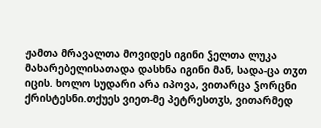ჟამთა მრავალთა მოვიდეს იგინი ჴელთა ლუკა მახარებელისათადა დასხნა იგინი მან, სადა-ცა თჳთ იცის. ხოლო სუდარი არა იპოვა, ვითარცა ჴორცნი ქრისტესნი.თქუეს ვიეთ-მე პეტრესთჳს, ვითარმედ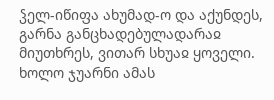ჴელ-იწიფა ახუმად-ო და აქუნდეს, გარნა განცხადებულადარაჲ მიუთხრეს, ვითარ სხუაჲ ყოველი.
ხოლო ჯუარნი ამას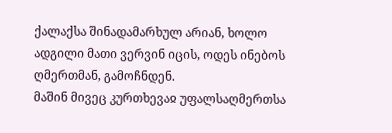ქალაქსა შინადამარხულ არიან, ხოლო ადგილი მათი ვერვინ იცის, ოდეს ინებოს ღმერთმან, გამოჩნდენ.
მაშინ მივეც კურთხევაჲ უფალსაღმერთსა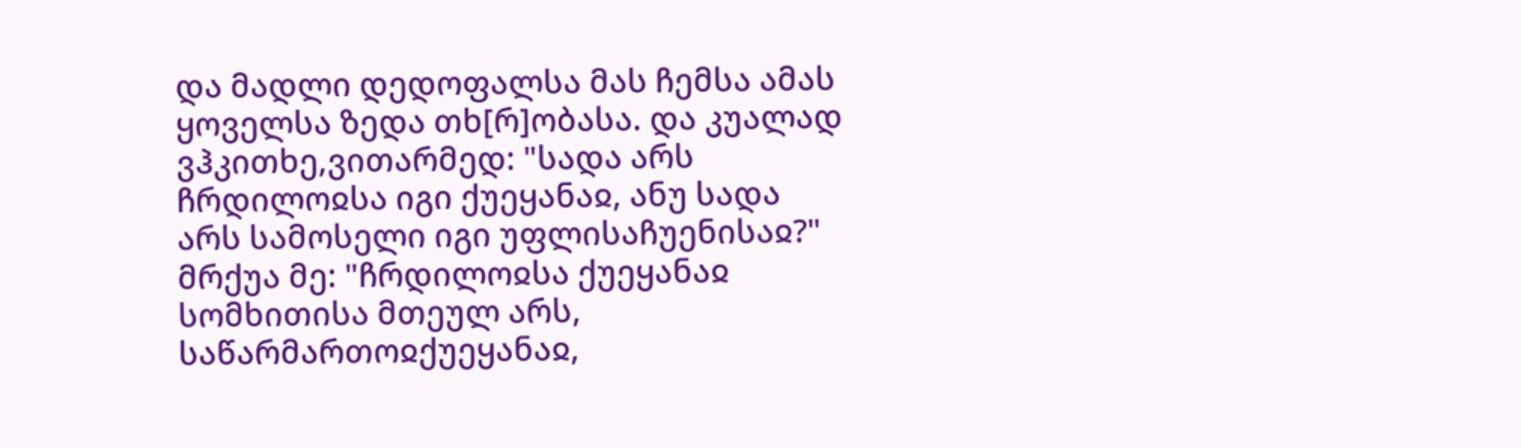და მადლი დედოფალსა მას ჩემსა ამას ყოველსა ზედა თხ[რ]ობასა. და კუალად ვჰკითხე,ვითარმედ: "სადა არს ჩრდილოჲსა იგი ქუეყანაჲ, ანუ სადა არს სამოსელი იგი უფლისაჩუენისაჲ?" მრქუა მე: "ჩრდილოჲსა ქუეყანაჲ სომხითისა მთეულ არს, საწარმართოჲქუეყანაჲ,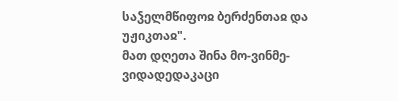საჴელმწიფოჲ ბერძენთაჲ და უჟიკთაჲ".
მათ დღეთა შინა მო-ვინმე-ვიდადედაკაცი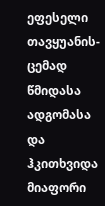ეფესელი თავყუანის-ცემად წმიდასა ადგომასა და ჰკითხვიდა მიაფორი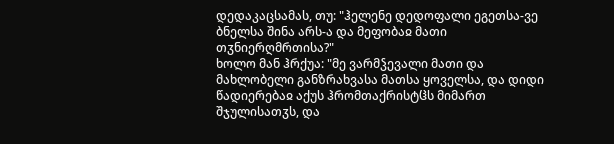დედაკაცსამას, თუ: "ჰელენე დედოფალი ეგეთსა-ვე ბნელსა შინა არს-ა და მეფობაჲ მათი თჳნიერღმრთისა?"
ხოლო მან ჰრქუა: "მე ვარმჴევალი მათი და მახლობელი განზრახვასა მათსა ყოველსა, და დიდი წადიერებაჲ აქუს ჰრომთაქრისტჱს მიმართ შჯულისათჳს, და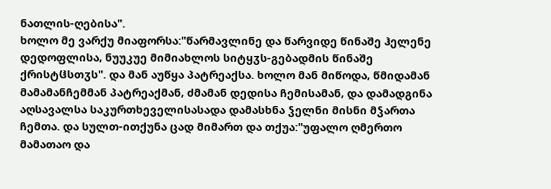ნათლის-ღებისა".
ხოლო მე ვარქუ მიაფორსა:"წარმავლინე და წარვიდე წინაშე ჰელენე დედოფლისა, ნუუკუე მიმიახლოს სიტყჳს-გებადმის წინაშე ქრისტჱსთჳს". და მან აუწყა პატრეაქსა. ხოლო მან მიწოდა, წმიდამან მამამანჩემმან პატრეაქმან, ძმამან დედისა ჩემისამან, და დამადგინა აღსავალსა საკურთხეველისასადა დამასხნა ჴელნი მისნი მჴართა ჩემთა. და სულთ-ითქუნა ცად მიმართ და თქუა:"უფალო ღმერთო მამათაო და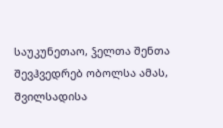საუკუნეთაო, ჴელთა შენთა შევჰვედრებ ობოლსა ამას, შვილსადისა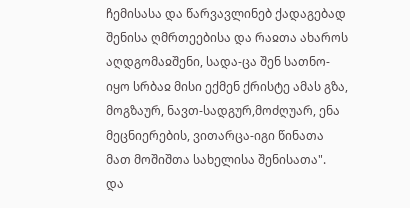ჩემისასა და წარვავლინებ ქადაგებად შენისა ღმრთეებისა და რაჲთა ახაროს აღდგომაჲშენი, სადა-ცა შენ სათნო-იყო სრბაჲ მისი ექმენ ქრისტე ამას გზა, მოგზაურ, ნავთ-სადგურ,მოძღუარ, ენა მეცნიერების, ვითარცა-იგი წინათა მათ მოშიშთა სახელისა შენისათა".
და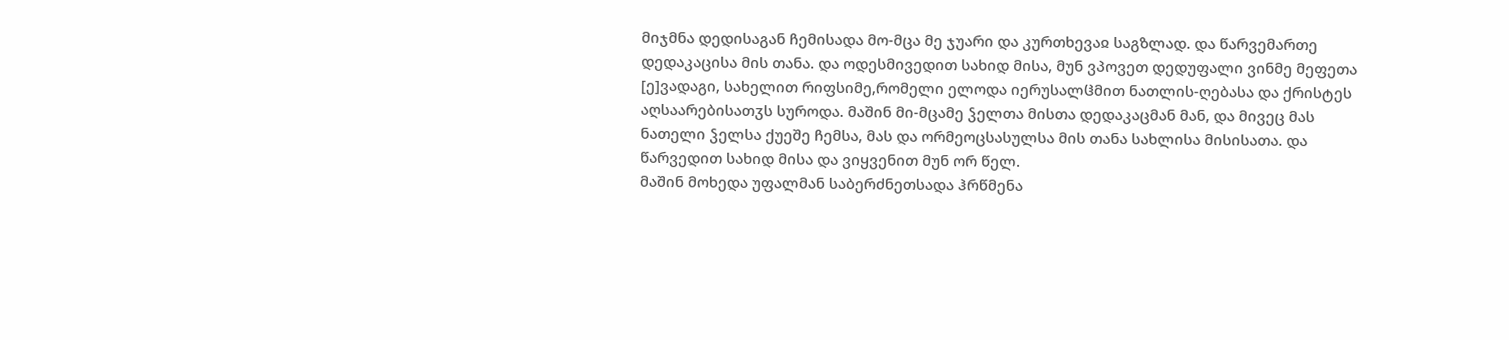მიჯმნა დედისაგან ჩემისადა მო-მცა მე ჯუარი და კურთხევაჲ საგზლად. და წარვემართე დედაკაცისა მის თანა. და ოდესმივედით სახიდ მისა, მუნ ვპოვეთ დედუფალი ვინმე მეფეთა [ე]ვადაგი, სახელით რიფსიმე,რომელი ელოდა იერუსალჱმით ნათლის-ღებასა და ქრისტეს აღსაარებისათჳს სუროდა. მაშინ მი-მცამე ჴელთა მისთა დედაკაცმან მან, და მივეც მას ნათელი ჴელსა ქუეშე ჩემსა, მას და ორმეოცსასულსა მის თანა სახლისა მისისათა. და წარვედით სახიდ მისა და ვიყვენით მუნ ორ წელ.
მაშინ მოხედა უფალმან საბერძნეთსადა ჰრწმენა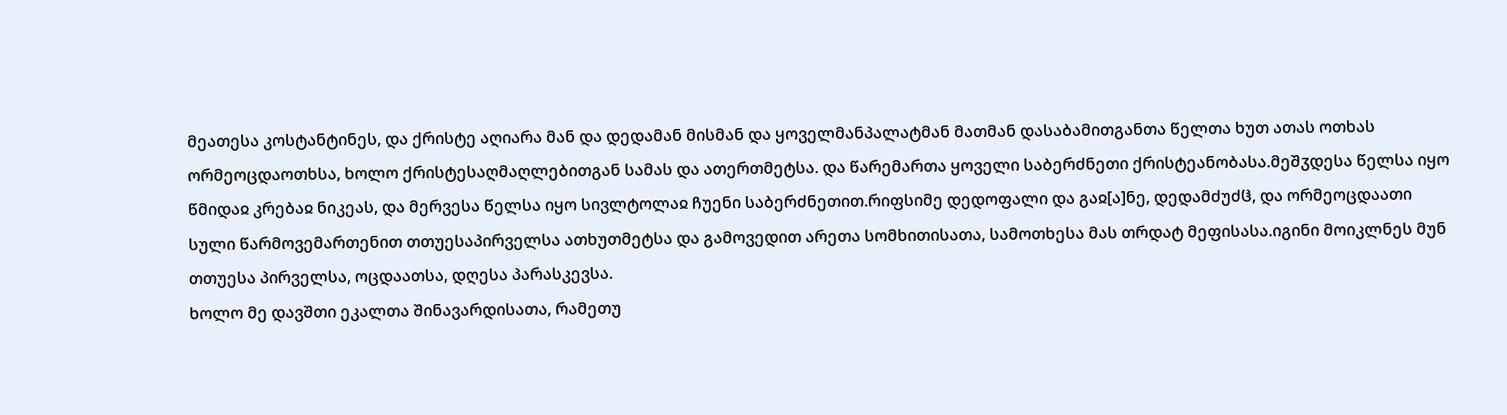მეათესა კოსტანტინეს, და ქრისტე აღიარა მან და დედამან მისმან და ყოველმანპალატმან მათმან დასაბამითგანთა წელთა ხუთ ათას ოთხას ორმეოცდაოთხსა, ხოლო ქრისტესაღმაღლებითგან სამას და ათერთმეტსა. და წარემართა ყოველი საბერძნეთი ქრისტეანობასა.მეშჳდესა წელსა იყო წმიდაჲ კრებაჲ ნიკეას, და მერვესა წელსა იყო სივლტოლაჲ ჩუენი საბერძნეთით.რიფსიმე დედოფალი და გაჲ[ა]ნე, დედამძუძჱ, და ორმეოცდაათი სული წარმოვემართენით თთუესაპირველსა ათხუთმეტსა და გამოვედით არეთა სომხითისათა, სამოთხესა მას თრდატ მეფისასა.იგინი მოიკლნეს მუნ თთუესა პირველსა, ოცდაათსა, დღესა პარასკევსა.
ხოლო მე დავშთი ეკალთა შინავარდისათა, რამეთუ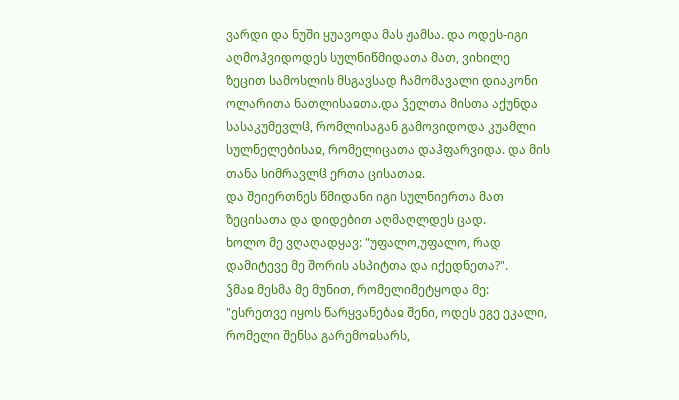ვარდი და ნუში ყუავოდა მას ჟამსა. და ოდეს-იგი აღმოჰვიდოდეს სულნიწმიდათა მათ, ვიხილე ზეცით სამოსლის მსგავსად ჩამომავალი დიაკონი ოლარითა ნათლისაჲთა.და ჴელთა მისთა აქუნდა სასაკუმევლჱ, რომლისაგან გამოვიდოდა კუამლი სულნელებისაჲ, რომელიცათა დაჰფარვიდა. და მის თანა სიმრავლჱ ერთა ცისათაჲ.
და შეიერთნეს წმიდანი იგი სულნიერთა მათ ზეცისათა და დიდებით აღმაღლდეს ცად.
ხოლო მე ვღაღადყავ: "უფალო,უფალო, რად დამიტევე მე შორის ასპიტთა და იქედნეთა?".
ჴმაჲ მესმა მე მუნით, რომელიმეტყოდა მე: "ესრეთვე იყოს წარყვანებაჲ შენი, ოდეს ეგე ეკალი, რომელი შენსა გარემოჲსარს,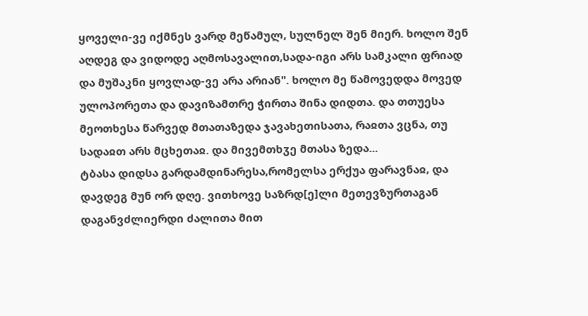ყოველი-ვე იქმნეს ვარდ მეწამულ, სულნელ შენ მიერ. ხოლო შენ აღდეგ და ვიდოდე აღმოსავალით,სადა-იგი არს სამკალი ფრიად და მუშაკნი ყოვლად-ვე არა არიან". ხოლო მე წამოვედდა მოვედ ულოპორეთა და დავიზამთრე ჭირთა შინა დიდთა. და თთუესა მეოთხესა წარვედ მთათაზედა ჯავახეთისათა, რაჲთა ვცნა, თუ სადაჲთ არს მცხეთაჲ. და მივემთხჳე მთასა ზედა...
ტბასა დიდსა გარდამდინარესა,რომელსა ერქუა ფარავნაჲ, და დავდეგ მუნ ორ დღე. ვითხოვე საზრდ[ე]ლი მეთევზურთაგან დაგანვძლიერდი ძალითა მით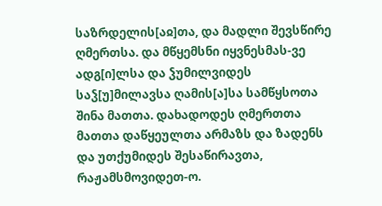საზრდელის[აჲ]თა, და მადლი შევსწირე ღმერთსა. და მწყემსნი იყვნესმას-ვე ადგ[ი]ლსა და ჴუმილვიდეს საჴ[უ]მილავსა ღამის[ა]სა სამწყსოთა შინა მათთა. დახადოდეს ღმერთთა მათთა დაწყეულთა არმაზს და ზადენს და უთქუმიდეს შესაწირავთა, რაჟამსმოვიდეთ-ო.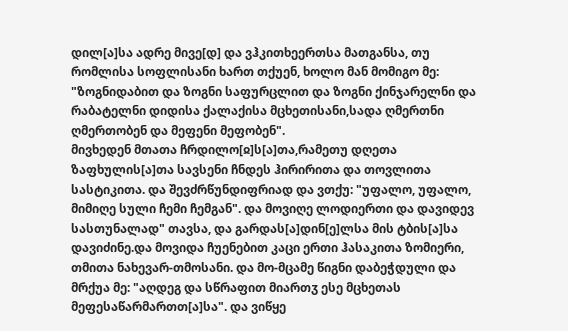დილ[ა]სა ადრე მივე[დ] და ვჰკითხეერთსა მათგანსა, თუ რომლისა სოფლისანი ხართ თქუენ, ხოლო მან მომიგო მე: "ზოგნიდაბით და ზოგნი საფურცლით და ზოგნი ქინჯარელნი და რაბატელნი დიდისა ქალაქისა მცხეთისანი,სადა ღმერთნი ღმერთობენ და მეფენი მეფობენ".
მივხედენ მთათა ჩრდილო[ჲ]ს[ა]თა,რამეთუ დღეთა ზაფხულის[ა]თა სავსენი ჩნდეს ჰირირითა და თოვლითა სასტიკითა. და შევძრწუნდიფრიად და ვთქუ: "უფალო, უფალო, მიმიღე სული ჩემი ჩემგან". და მოვიღე ლოდიერთი და დავიდევ სასთუნალად" თავსა, და გარდას[ა]დინ[ე]ლსა მის ტბის[ა]სა დავიძინე.და მოვიდა ჩუენებით კაცი ერთი ჰასაკითა ზომიერი, თმითა ნახევარ-თმოსანი. და მო-მცამე წიგნი დაბეჭდული და მრქუა მე: "აღდეგ და სწრაფით მიართჳ ესე მცხეთას მეფესაწარმართთ[ა]სა". და ვიწყე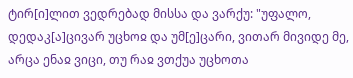ტირ[ი]ლით ვედრებად მისსა და ვარქუ: "უფალო, დედაკ[ა]ცივარ უცხოჲ და უმ[ე]ცარი, ვითარ მივიდე მე, არცა ენაჲ ვიცი, თუ რაჲ ვთქუა უცხოთა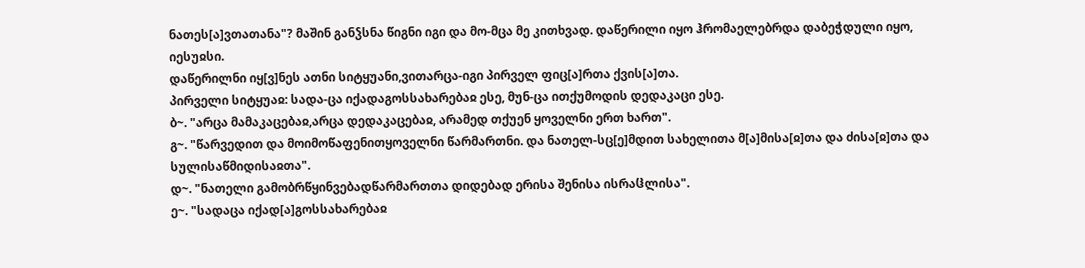ნათეს[ა]ვთათანა"? მაშინ განჴსნა წიგნი იგი და მო-მცა მე კითხვად. დაწერილი იყო ჰრომაელებრდა დაბეჭდული იყო, იესუჲსი.
დაწერილნი იყ[ვ]ნეს ათნი სიტყუანი,ვითარცა-იგი პირველ ფიც[ა]რთა ქვის[ა]თა.
პირველი სიტყუაჲ: სადა-ცა იქადაგოსსახარებაჲ ესე, მუნ-ცა ითქუმოდის დედაკაცი ესე.
ბ~. "არცა მამაკაცებაჲ,არცა დედაკაცებაჲ, არამედ თქუენ ყოველნი ერთ ხართ".
გ~. "წარვედით და მოიმოწაფენითყოველნი წარმართნი. და ნათელ-სც[ე]მდით სახელითა მ[ა]მისა[ჲ]თა და ძისა[ჲ]თა და სულისაწმიდისაჲთა".
დ~. "ნათელი გამობრწყინვებადწარმართთა დიდებად ერისა შენისა ისრაჱლისა".
ე~. "სადაცა იქად[ა]გოსსახარებაჲ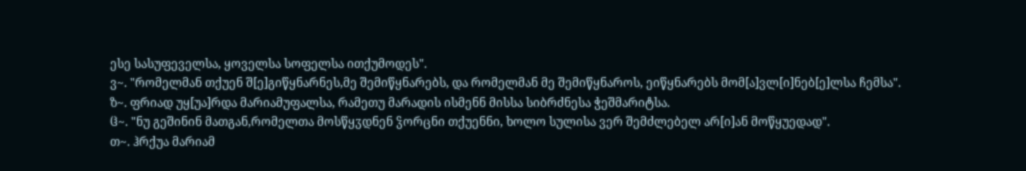ესე სასუფეველსა, ყოველსა სოფელსა ითქუმოდეს".
ვ~. "რომელმან თქუენ შ[ე]გიწყნარნეს,მე შემიწყნარებს, და რომელმან მე შემიწყნაროს, ეიწყნარებს მომ[ა]ვლ[ი]ნებ[ე]ლსა ჩემსა".
ზ~. ფრიად უყ[უა]რდა მარიამუფალსა, რამეთუ მარადის ისმენნ მისსა სიბრძნესა ჭეშმარიტსა.
ჱ~. "ნუ გეშინინ მათგან,რომელთა მოსწყჳდნენ ჴორცნი თქუენნი, ხოლო სულისა ვერ შემძლებელ არ[ი]ან მოწყუედად".
თ~. ჰრქუა მარიამ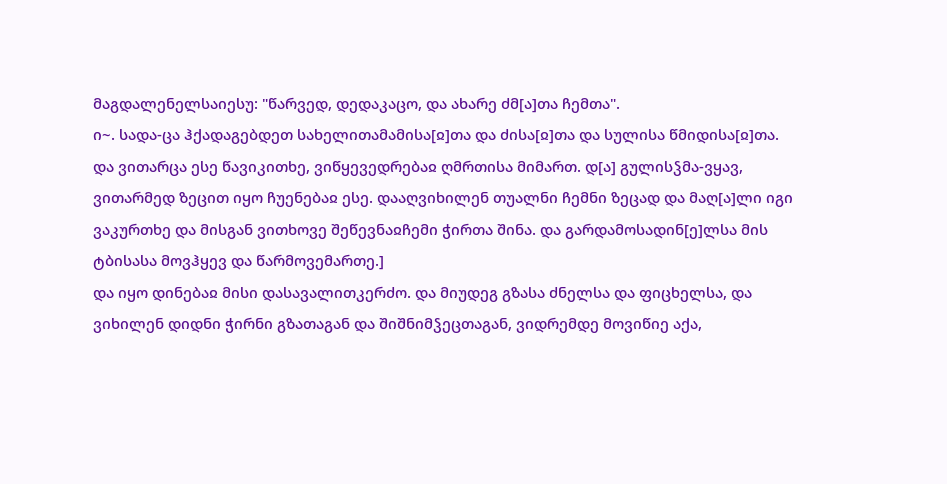მაგდალენელსაიესუ: "წარვედ, დედაკაცო, და ახარე ძმ[ა]თა ჩემთა".
ი~. სადა-ცა ჰქადაგებდეთ სახელითამამისა[ჲ]თა და ძისა[ჲ]თა და სულისა წმიდისა[ჲ]თა.
და ვითარცა ესე წავიკითხე, ვიწყევედრებაჲ ღმრთისა მიმართ. დ[ა] გულისჴმა-ვყავ, ვითარმედ ზეცით იყო ჩუენებაჲ ესე. დააღვიხილენ თუალნი ჩემნი ზეცად და მაღ[ა]ლი იგი ვაკურთხე და მისგან ვითხოვე შეწევნაჲჩემი ჭირთა შინა. და გარდამოსადინ[ე]ლსა მის ტბისასა მოვჰყევ და წარმოვემართე.]
და იყო დინებაჲ მისი დასავალითკერძო. და მიუდეგ გზასა ძნელსა და ფიცხელსა, და ვიხილენ დიდნი ჭირნი გზათაგან და შიშნიმჴეცთაგან, ვიდრემდე მოვიწიე აქა,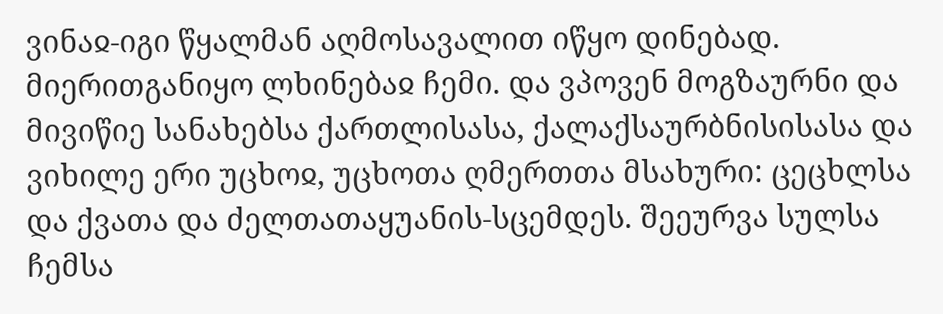ვინაჲ-იგი წყალმან აღმოსავალით იწყო დინებად. მიერითგანიყო ლხინებაჲ ჩემი. და ვპოვენ მოგზაურნი და მივიწიე სანახებსა ქართლისასა, ქალაქსაურბნისისასა და ვიხილე ერი უცხოჲ, უცხოთა ღმერთთა მსახური: ცეცხლსა და ქვათა და ძელთათაყუანის-სცემდეს. შეეურვა სულსა ჩემსა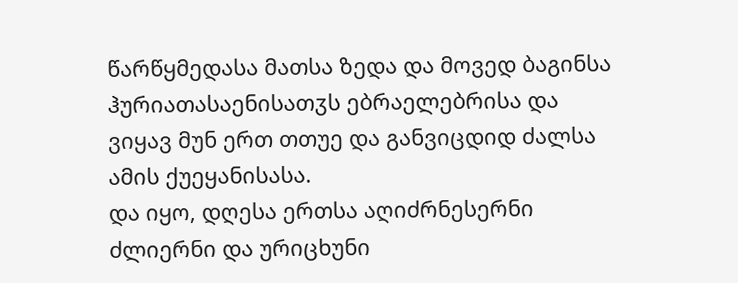წარწყმედასა მათსა ზედა და მოვედ ბაგინსა ჰურიათასაენისათჳს ებრაელებრისა და ვიყავ მუნ ერთ თთუე და განვიცდიდ ძალსა ამის ქუეყანისასა.
და იყო, დღესა ერთსა აღიძრნესერნი ძლიერნი და ურიცხუნი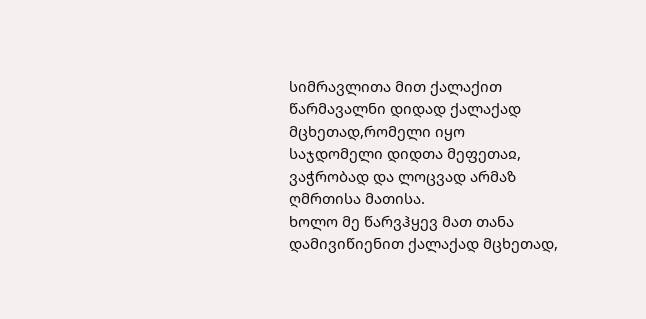სიმრავლითა მით ქალაქით წარმავალნი დიდად ქალაქად მცხეთად,რომელი იყო საჯდომელი დიდთა მეფეთაჲ, ვაჭრობად და ლოცვად არმაზ ღმრთისა მათისა.
ხოლო მე წარვჰყევ მათ თანა დამივიწიენით ქალაქად მცხეთად,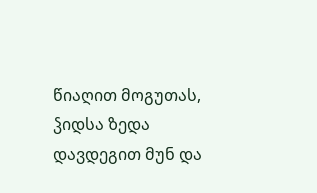წიაღით მოგუთას, ჴიდსა ზედა დავდეგით მუნ და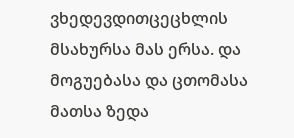ვხედევდითცეცხლის მსახურსა მას ერსა. და მოგუებასა და ცთომასა მათსა ზედა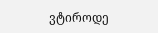ვტიროდე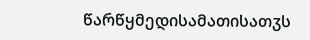წარწყმედისამათისათჳს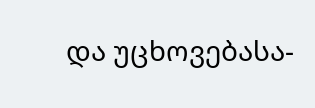და უცხოვებასა-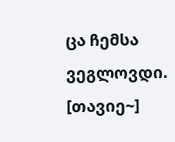ცა ჩემსა ვეგლოვდი.
[თავიე~]